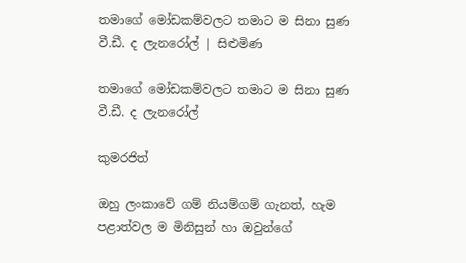තමාගේ මෝඩකම්වලට තමාට ම සිනා සුණ වී.ඩී. ද ලැනරෝල් | සිළුමිණ

තමාගේ මෝඩකම්වලට තමාට ම සිනා සුණ වී.ඩී. ද ලැනරෝල්

කුමරජිත්

ඔහු ලංකාවේ ගම් නියම්ගම් ගැනත්, හැම පළාත්වල ම මිනිසුන් හා ඔවුන්ගේ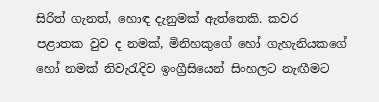සිරිත් ගැනත්, හොඳ දැනුමක් ඇත්තෙකි. කවර පළාතක වුව ද නමක්, මිනිහකුගේ හෝ ගැහැනියකගේ හෝ නමක් නිවැරැදිව ඉංග්‍රීසියෙන් සිංහලට නැඟීමට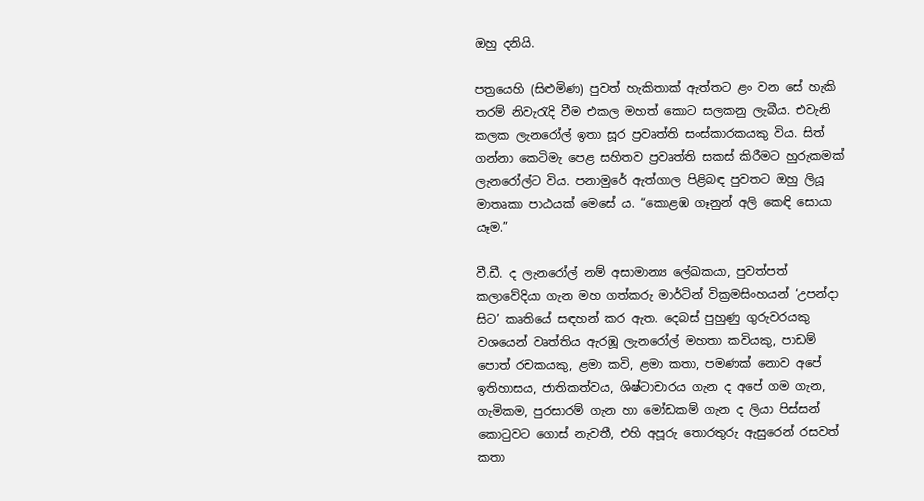ඔහු දනියි.

පත්‍රයෙහි (සිළුමිණ) පුවත් හැකිතාක් ඇත්තට ළං වන සේ හැකි තරම් නිවැරැදි වීම එකල මහත් කොට සලකනු ලැබීය. එවැනි කලක ලැනරෝල් ඉතා සූර ප්‍රවෘත්ති සංස්කාරකයකු විය. සිත් ගන්නා කෙටිමැ පෙළ සහිතව ප්‍රවෘත්ති සකස් කිරීමට හුරුකමක් ලැනරෝල්ට විය. පනාමුරේ ඇත්ගාල පිළිබඳ පුවතට ඔහු ලියූ මාතෘකා පාඨයක් මෙසේ ය. “කොළඹ ගෑනුන් අලි කෙඳි සොයා යෑම.”

වී.ඩී. ද ලැනරෝල් නම් අසාමාන්‍ය ලේඛකයා, පුවත්පත් කලාවේදියා ගැන මහ ගත්කරු මාර්ටින් වික්‍රමසිංහයන් ‘උපන්දා සිට’ කෘතියේ සඳහන් කර ඇත. දෙබස් පුහුණු ගුරුවරයකු වශයෙන් වෘත්තිය ඇරඹූ ලැන‍රෝල් මහතා කවියකු, පාඩම් පොත් රචකයකු, ළමා කවි, ළමා කතා, පමණක් නොව අපේ ඉතිහාසය, ජාතිකත්වය, ශිෂ්ටාචාරය ගැන ද අපේ ගම ගැන, ගැමිකම, පුරසාරම් ගැන හා මෝඩකම් ගැන ද ලියා පිස්සන් කොටුවට ගොස් නැවතී, එහි අපූරු තොරතුරු ඇසුරෙන් රසවත් කතා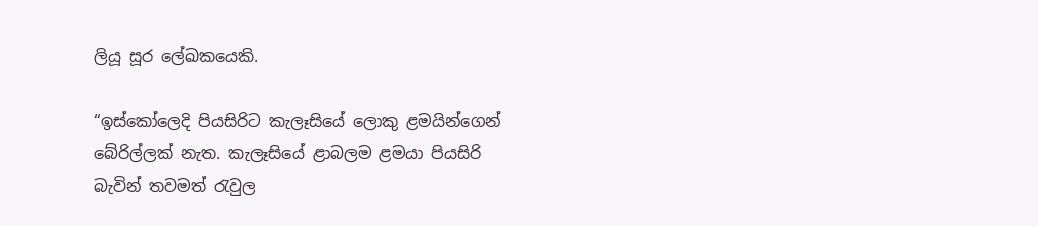ලියූ සූර ලේඛකයෙකි.

“ඉස්කෝලෙදි පියසිරිට කැලෑසියේ ලොකු ළමයින්ගෙන් බේරිල්ලක් නැත. කැලෑසියේ ළාබලම ළමයා පියසිරි බැවින් තවමත් රැවුල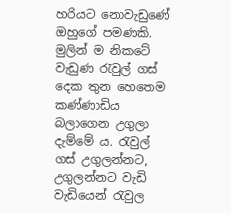හරියට නොවැඩුණේ ඔහුගේ පමණකි‍. මුලින් ම නිකටේ වැඩුණ රැවුල් ගස් දෙක තුන හෙතෙම කණ්ණාඩිය බලාගෙන උගුලා දැම්මේ ය. රැවුල් ගස් උගුලන්නට, උගුලන්නට වැඩි වැඩියෙන් රැවුල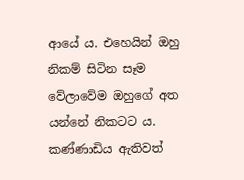ආයේ ය. එහෙයින් ඔහු නිකම් සිටින සෑම වේලාවේම ඔහුගේ අත යන්නේ නිකටට ය. කණ්ණාඩිය ඇතිවත්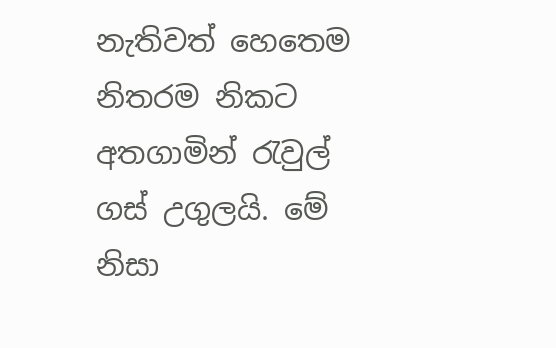නැතිවත් හෙතෙම නිතරම නිකට අතගාමින් රැවුල් ගස් උගුලයි. මේ නිසා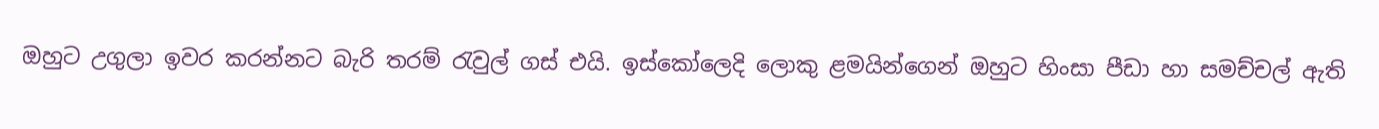ඔහුට උගුලා ඉවර කරන්නට බැරි තරම් රැවුල් ගස් එයි. ඉස්කෝලෙදි ලොකු ළමයින්ගෙන් ඔහුට හිංසා පීඩා හා සමච්චල් ඇති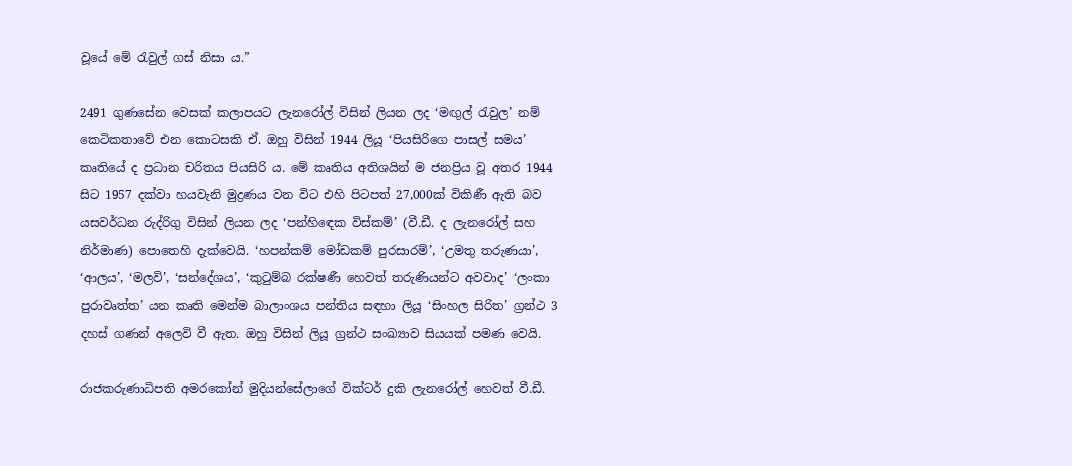වූයේ මේ රැවුල් ගස් නිසා ය.”

2491 ගුණසේන වෙසක් කලාපයට ලැනරෝල් විසින් ලියන ලද ‘මඟුල් රැවුල’ නම් කෙටිකතාවේ එන කොටසකි එ‍්. ඔහු විසින් 1944 ලියූ ‘පියසිරිගෙ පාසල් සමය’ කෘතියේ ද ප්‍රධාන චරිතය පියසිරි ය. මේ කෘතිය අතිශයින් ම ජනප්‍රිය වූ අතර 1944 සිට 1957 දක්වා හයවැනි මුද්‍රණය වන විට එහි පිටපත් 27,000ක් විකිණී ඇති බව යසවර්ධන රුද්රිගු විසින් ලියන ලද ‘පන්හි‍ඳෙක විස්කම්’ (වී.ඩී. ද ලැනරෝල් සහ නිර්මාණ) පොතෙහි දැක්වෙයි. ‘හපන්කම් මෝඩකම් පුරසාරම්’, ‘උමතු තරුණයා’, ‘ආලය’, ‘මලවි’, ‘සන්දේශය’, ‘කුටුම්බ රක්ෂණී හෙවත් තරුණියන්ට අවවාද’ ‘ලංකා පුරාවෘත්ත’ යන කෘති මෙන්ම බාලාංශය පන්තිය සඳහා ලියූ ‘සිංහල සිරිත’ ග්‍රන්ථ 3 දහස් ගණන් අලෙවි වී ඇත. ඔහු විසින් ලියූ ග්‍රන්ථ සංඛ්‍යාව සියයක් පමණ වෙයි.

රාජකරුණාධිපති අමරකෝන් මුදියන්සේලාගේ වික්ටර් දුකි ලැනරෝල් හෙවත් වී.ඩී.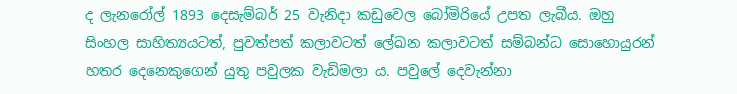ද ලැනරෝල් 1893 දෙසැම්බර් 25 වැනිදා කඩුවෙල බෝමිරියේ උපත ලැබීය. ඔහු සිංහල සාහිත්‍යයටත්, පුවත්පත් කලාවටත් ලේඛන කලාවටත් සම්බන්ධ සොහොයුරන් හතර දෙනෙකුගෙන් යුතු පවුලක වැඩිමලා ය. පවුලේ දෙවැන්නා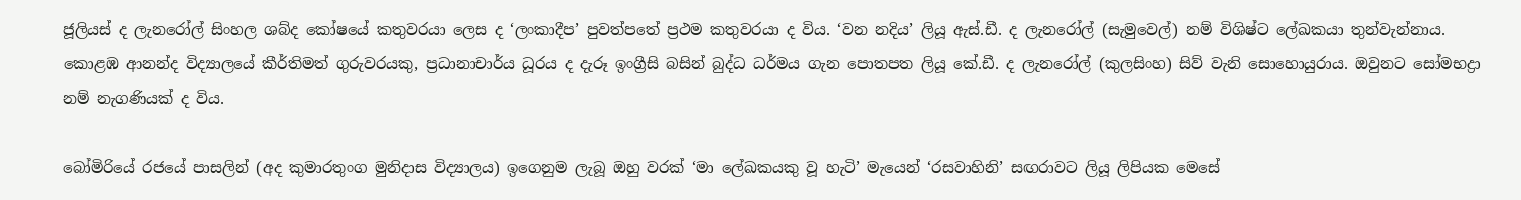ජූලියස් ද ලැනරෝල් සිංහල ශබ්ද කෝෂයේ කතුවරයා ලෙස ද ‘ලංකාදීප’ පුවත්පතේ ප්‍රථම කතුවරයා ද විය. ‘වන නදිය’ ලියූ ඇස්.ඩී. ද ලැනරෝල් (සැමුවෙල්) නම් විශිෂ්ට ලේඛකයා තුන්වැන්නාය. කොළඹ ආනන්ද විද්‍යාලයේ කීර්තිමත් ගුරුවරයකු, ප්‍රධානාචාර්ය ධූරය ද දැරූ ඉංග්‍රීසි බසින් බුද්ධ ධර්මය ගැන පොතපත ලියූ කේ.ඩී. ද ලැනරෝල් (කුලසිංහ) සිව් වැනි සොහොයුරාය. ඔවුනට සෝමභද්‍රා නම් නැගණියක් ද විය.

බෝමිරියේ රජයේ පාසලින් (අද කුමාරතුංග මුනිදාස විද්‍යාලය) ඉගෙනුම ලැබූ ඔහු වරක් ‘මා ලේඛකයකු වූ හැටි’ මැයෙන් ‘රසවාහිනි’ සඟරාවට ලියූ ලිපියක මෙසේ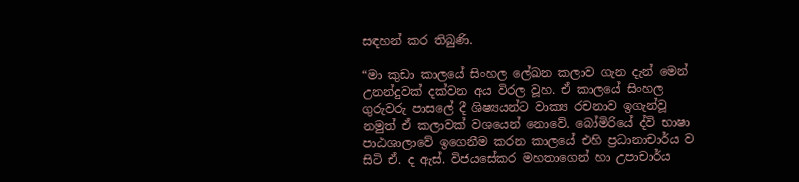සඳහන් කර තිබුණි.

“මා කුඩා කාලයේ සිංහල ලේඛන කලාව ගැන දැන් මෙන් උනන්දුවක් දක්වන අය විරල වූහ. ඒ කාලයේ සිංහල ගුරුවරු පාසලේ දී ශිෂ්‍යයන්ට වාක්‍ය රචනාව ඉගැන්වූ නමුත් ඒ කලාවක් වශයෙන් නොවේ. බෝමිරියේ ද්වි භාෂා පාඨශාලාවේ ඉගෙනීම කරන කාලයේ එහි ප්‍රධානාචාර්ය ව සිටි ඒ. ද ඇස්. විජයසේකර මහතාගෙන් හා උපාචාර්ය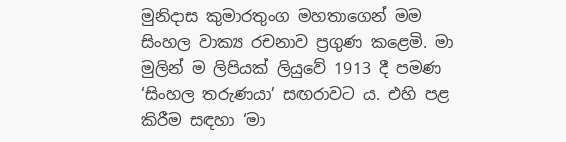මුනිදාස කුමාරතුංග මහතාගෙන් මම සිංහල වාක්‍ය රචනාව ප්‍රගුණ කළෙමි. මා මුලින් ම ලිපියක් ලියුවේ 1913 දී පමණ ‘සිංහල තරුණයා’ සඟරාවට ය. එහි පළ කිරීම සඳහා ‘මා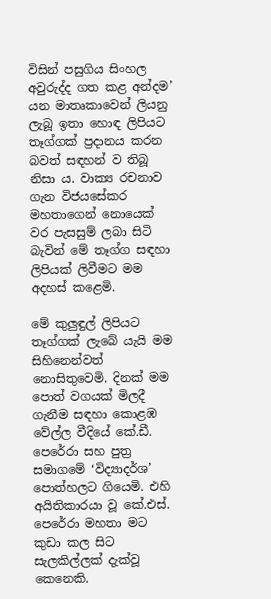විසින් පසුගිය සිංහල අවුරුද්ද ගත කළ අන්දම’ යන මාතෘකාවෙන් ලියනු ලැබූ ඉතා හොඳ ලිපියට තෑග්ගක් ප්‍රදානය කරන බවත් සඳහන් ව තිබූ නිසා ය. වාක්‍ය රචනාව ගැන විජයසේකර මහතාගෙන් නොයෙක් වර පැසසුම් ලබා සිටි බැවින් මේ තෑග්ග සඳහා ලිපියක් ලිවීමට මම අදහස් කළෙමි.

මේ කුලුඳුල් ලිපියට තෑග්ගක් ලැබේ යැයි මම සිහිනෙන්වත් නොසිතුවෙමි. දිනක් මම පොත් වගයක් මිලදී ගැනීම සඳහා කොළඹ වේල්ල වීදියේ කේ.ඩී. පෙරේරා සහ පුත්‍ර සමාගමේ ‘විද්‍යාදර්ශ’ පොත්හලට ගියෙමි. එහි අයිතිකාරයා වූ කේ.එස්. පෙරේරා මහතා මට කුඩා කල සිට සැලකිල්ලක් දැක්වූ කෙනෙකි.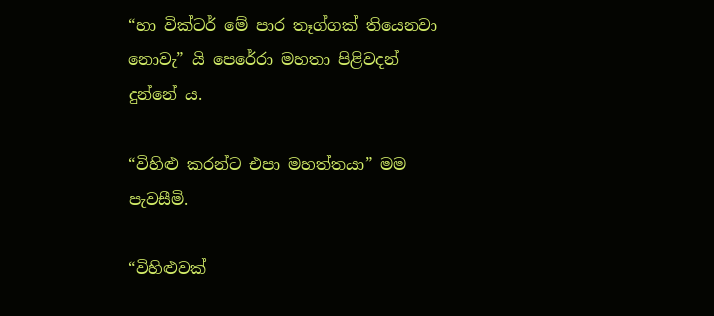“හා වික්ටර් මේ පාර තෑග්ගක් තියෙනවා නොවැ‍” යි පෙරේරා මහතා පිළිවදන් දුන්නේ ය.

“විහිළු කරන්ට එපා මහත්තයා” මම පැවසීමි.

“විහිළුවක්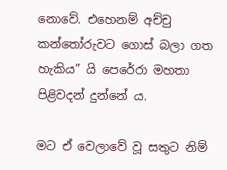නොවේ. එහෙනම් අච්චු කන්තෝරුවට ගොස් බලා ගත හැකිය” යි පෙරේරා මහතා පිළිවදන් දුන්නේ ය.

මට ඒ වෙලාවේ වූ සතුට නිම්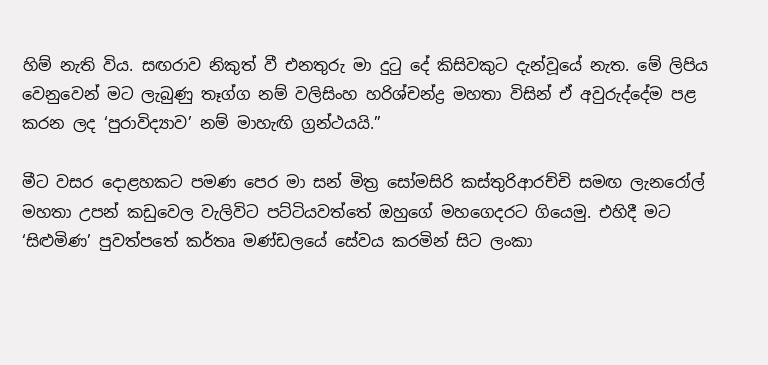හිම් නැති විය. සඟරාව නිකුත් වී එනතුරු මා දුටු දේ කිසිවකුට දැන්වූයේ නැත. මේ ලිපිය වෙනුවෙන් මට ලැබුණු තෑග්ග නම් වලිසිංහ හරිශ්චන්ද්‍ර මහතා විසින් ඒ අවුරුද්දේම පළ කරන ලද ‘පුරාවිද්‍යාව’ නම් මාහැඟි ග්‍රන්ථයයි.”

මීට වසර දොළහකට පමණ පෙර මා සන් මිත්‍ර සෝමසිරි කස්තුරිආරච්චි සමඟ ලැන‍‍රෝල් මහතා උපන් කඩුවෙල වැලිවිට පට්ටියවත්තේ ඔහුගේ මහගෙදරට ගියෙමු. එහිදී මට ‘සිළුමිණ’ පුවත්පතේ කර්තෘ මණ්ඩලයේ සේවය කරමින් සිට ලංකා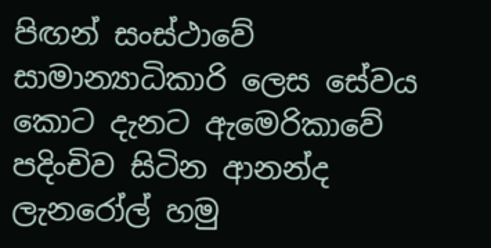පිඟන් සංස්ථාවේ සාමාන්‍යාධිකාරි ලෙස සේවය කොට දැනට ඇමෙරිකාවේ පදිංචිව සිටින ආනන්ද ලැනරෝල් හමු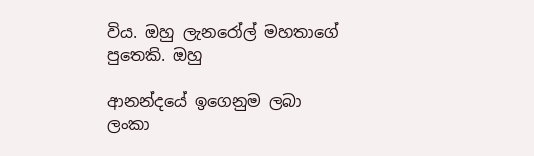විය. ඔහු ලැනරෝල් මහතාගේ පුතෙකි. ඔහු

ආනන්දයේ ඉගෙනුම ලබා ලංකා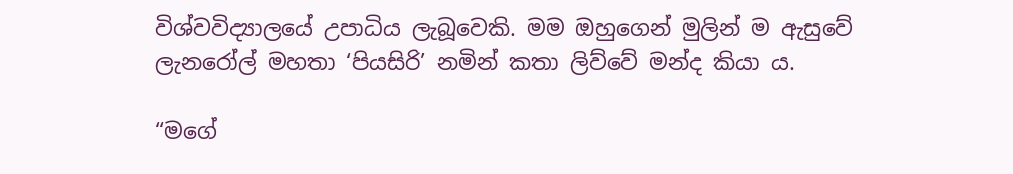විශ්වවිද්‍යාලයේ උපාධිය ලැබූවෙකි. මම ඔහුගෙන් මුලින් ම ඇසුවේ ලැනරෝල් මහතා ‘පියසිරි’ නමින් කතා ලිව්වේ මන්ද කියා ය.

“මගේ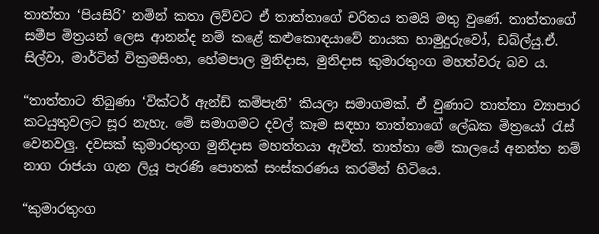තාත්තා ‘පියසිරි’ නමින් කතා ලිව්වට ඒ තාත්තාගේ චරිතය තමයි මතු වුණේ‍. තාත්තාගේ සමීප මිත්‍රයන් ලෙස ආනන්ද නම් කළේ කළුකොඳයාවේ නායක හාමුදුරුවෝ, ඩබ්ල්යු.ඒ. සිල්වා, මාර්ටින් වික්‍රමසිංහ, හේමපාල මුනිදාස, මුනිදාස කුමාරතුංග මහත්වරු බව ය.

“තාත්තාට තිබුණා ‘වික්ටර් ඇන්ඩ් කම්පැනි’ කියලා සමාගමක්. ඒ වුණාට තාත්තා ව්‍යාපාර කටයුතුවලට සූර නැහැ. මේ සමාගමට දවල් කෑම සඳහා තාත්තාගේ ලේඛක මිත්‍රයෝ රැස් වෙනවලු. දවසක් කුමාරතුංග මුනිදාස මහත්තයා ඇවිත්. තාත්තා මේ කාලයේ අනන්ත නම් නාග රාජයා ගැන ලියූ පැරණි පොතක් සංස්කරණය කරමින් හිටියෙ.

“කුමාරතුංග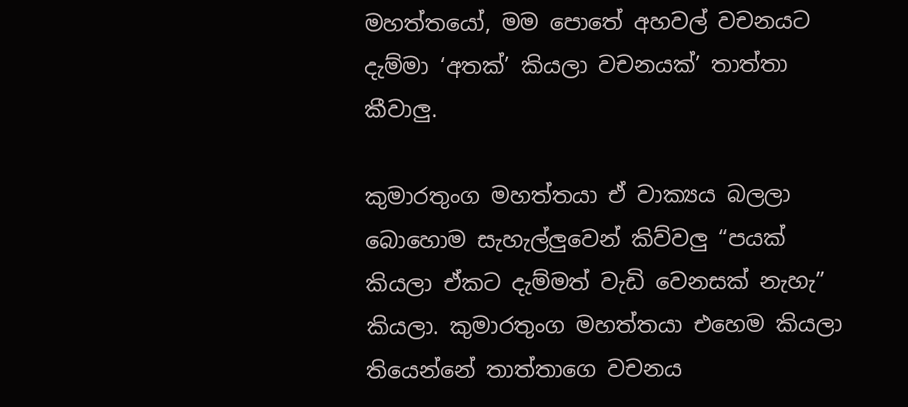මහත්තයෝ, මම පොතේ අහවල් වචනයට දැම්මා ‘අතක්’ කියලා වචනයක්’ තාත්තා කීවාලු.

කුමාරතුංග මහත්තයා ඒ වාක්‍යය බලලා බොහොම සැහැල්ලුවෙන් කිව්වලු “පයක් කියලා ඒකට දැම්මත් වැඩි වෙනසක් නැහැ” කියලා. කුමාරතුංග මහත්තයා එහෙම කියලා තියෙන්නේ තාත්තාගෙ වචනය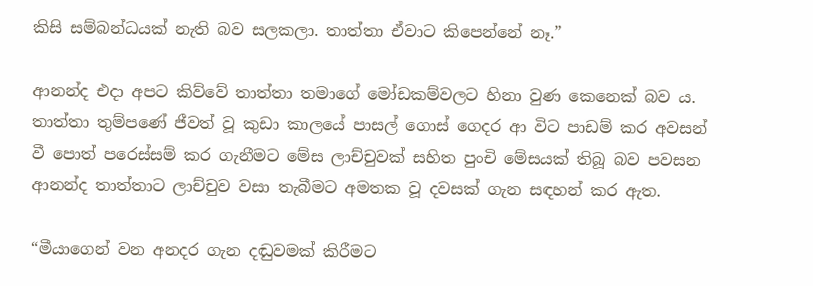කිසි සම්බන්ධයක් නැති බව සලකලා. තාත්තා ඒවාට කිපෙන්නේ නෑ.”

ආනන්ද එදා අපට කිව්වේ තාත්තා තමාගේ මෝඩකම්වලට හිනා වුණ කෙනෙක් බව ය. තාත්තා තුම්පණේ ජීවත් වූ කුඩා කාලයේ පාසල් ගොස් ගෙදර ආ විට පාඩම් කර අවසන් වී පොත් පරෙස්සම් කර ගැනීමට මේස ලාච්චුවක් සහිත පුංචි මේසයක් තිබූ බව පවසන ආනන්ද තාත්තාට ලාච්චුව වසා තැබීමට අමතක වූ දවසක් ගැන සඳහන් කර ඇත.

“මීයාගෙන් වන අනදර ගැන දඬුවමක් කිරීමට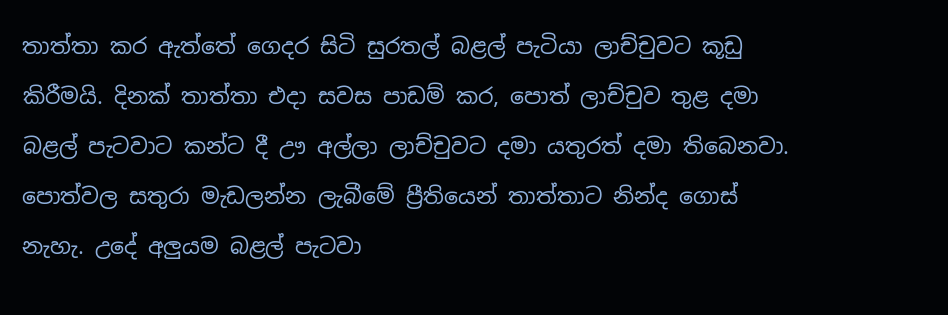තාත්තා කර ඇත්තේ ගෙදර සිටි සුරතල් බළල් පැටියා ලාච්චුවට කූඩු කිරීමයි. දිනක් තාත්තා එදා සවස පාඩම් කර, පොත් ලාච්චුව තුළ දමා බළල් පැටවාට කන්ට දී ඌ අල්ලා ලාච්චුවට දමා යතුරත් දමා තිබෙනවා. පොත්වල සතු‍රා මැඩලන්න ලැබීමේ ප්‍රීතියෙන් තාත්තාට නින්ද ගොස් නැහැ. උදේ අලුයම බළල් පැටවා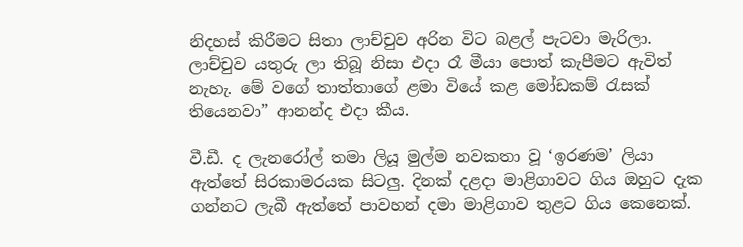නිදහස් කිරීමට සිතා ලාච්චුව අරින විට බළල් පැටවා මැරිලා. ලාච්චුව යතුරු ලා තිබූ නිසා එදා රෑ මීයා පොත් කැපීමට ඇවිත් නැහැ. මේ වගේ තාත්තාගේ ළමා වියේ කළ මෝඩකම් රැසක් තියෙනවා” ආනන්ද එදා කීය.

වී.ඩී. ද ලැනරෝල් තමා ලියූ මුල්ම නවකතා වූ ‘ඉරණම’ ලියා ඇත්තේ සිරකාමරයක සිටලු. දිනක් දළදා මාළිගාවට ගිය ඔහුට දැක ගන්නට ලැබී ඇත්තේ පාවහන් දමා මාළිගාව තුළට ගිය කෙනෙක්.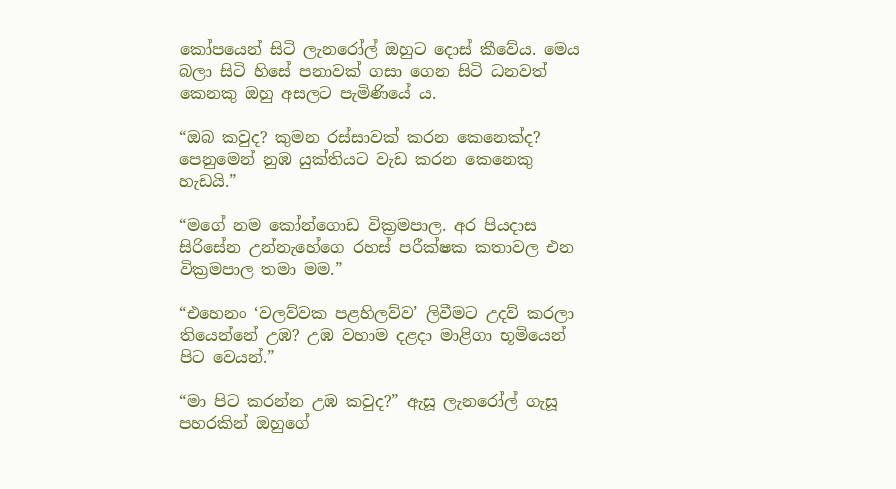කෝපයෙන් සිටි ලැනරෝල් ඔහුට දොස් කීවේය. මෙය බලා සිටි හිසේ පනාවක් ගසා ගෙන සිටි ධනවත් කෙනකු ඔහු අසලට පැමිණියේ ය.

“ඔබ කවුද? කුමන රස්සාවක් කරන කෙනෙක්ද? පෙනුමෙන් නුඹ යුක්තියට වැඩ කරන කෙනෙකු හැඩයි.”

“මගේ නම කෝන්ගොඩ වික්‍රමපාල. අර පියදාස සිරිසේන උන්නැහේගෙ රහස් පරීක්ෂක කතාවල එන වික්‍රමපාල තමා මම.”

“එහෙනං ‘වලව්වක පළහිලව්ව’ ලිවීමට උදව් කරලා තියෙන්නේ උඹ? උඹ වහාම දළදා මාළිගා භූමියෙන් පිට වෙයන්.”

“මා පිට කරන්න උඹ කවුද?” ඇසූ ලැනරෝල් ගැසූ පහරකින් ඔහුගේ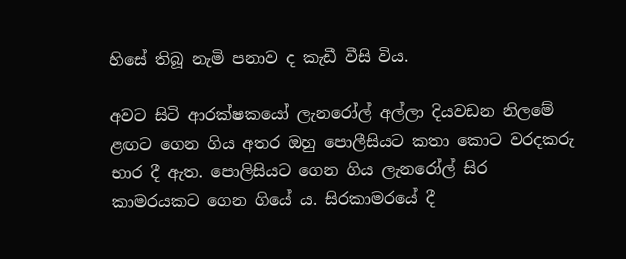හිසේ තිබූ නැමි පනාව ද කැඩී වීසි විය.

අවට සිටි ආරක්ෂකයෝ ලැනරෝල් අල්ලා දියවඩන නිලමේ ළඟට ගෙන ගිය අතර ඔහු පොලීසියට කතා කොට වරදකරු භාර දී ඇත. පොලිසියට ගෙන ගිය ලැනරෝල් සිර කාමරයකට ගෙන ගියේ ය. සිරකාමරයේ දී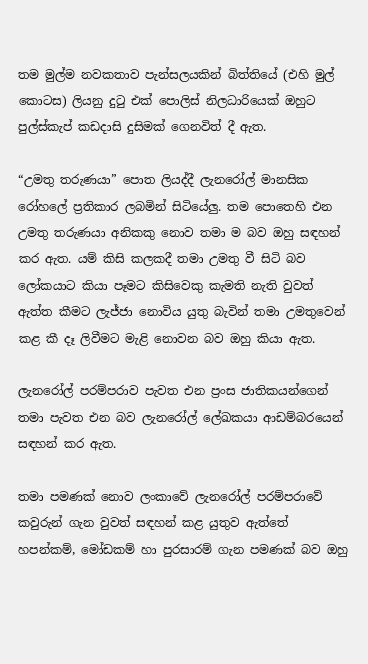තම මුල්ම නවකතාව පැන්සලයකින් බිත්තියේ (එහි මුල් කොටස) ලියනු දුටු එක් පොලිස් නිලධාරියෙක් ඔහුට පුල්ස්කැප් කඩදාසි දුසිමක් ගෙනවිත් දී ඇත.

“උමතු තරුණයා” පොත ලියද්දී ලැනරෝල් මානසික රෝහලේ ප්‍රතිකාර ලබමින් සිටියේලු. තම පොතෙහි එන උමතු තරුණයා අනිකකු නොව තමා ම බව ඔහු සඳහන් කර ඇත. යම් කිසි කලකදී තමා උමතු වී සිටි බව ලෝකයාට කියා පෑමට කිසිවෙකු කැමති නැති වුවත් ඇත්ත කීමට ලැජ්ජා නොවිය යුතු බැවින් තමා උමතුවෙන් කළ කී දෑ ලිවීමට මැළි නොවන බව ඔහු කියා ඇත.

ලැනරෝල් පරම්පරාව පැවත එන ප්‍රංස ජාතිකයන්ගෙන් තමා පැවත එන බව ලැනරෝල් ලේඛකයා ආඩම්බරයෙන් සඳහන් කර ඇත.

තමා පමණක් නොව ලංකාවේ ලැනරෝල් පරම්පරාවේ කවුරුන් ගැන වුවත් සඳහන් කළ යුතුව ඇත්තේ හපන්කම්, මෝඩකම් හා පුරසාරම් ගැන පමණක් බව ඔහු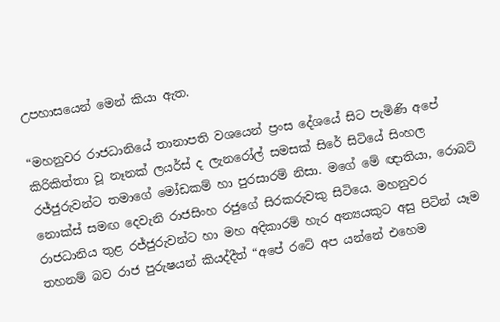උපහාසයෙන් මෙන් කියා ඇත.

“මහනුවර රාජධානියේ තානාපති වශයෙන් ප්‍රංස දේශයේ සිට පැමිණි අපේ කිරිකිත්තා වූ නෑනක් ලයර්ස් ද ලැනරෝල් සමසක් සිරේ සිටියේ සිංහල රජ්ජුරුවන්ට තමාගේ මෝඩකම් හා පුරසාරම් නිසා. මගේ මේ ඥාතියා, රොබට් නොක්ස් සමඟ දෙවැනි රාජසිංහ රජුගේ සිරකරුවකු සිටියෙ. මහනුවර රාජධානිය තුළ රජ්ජුරුවන්ට හා මහ අදිකාරම් හැර අන්‍යයකුට අසු පිටින් යෑම තහනම් බව රාජ පුරුෂයන් කියද්දීත් “අපේ රටේ අප යන්නේ එහෙම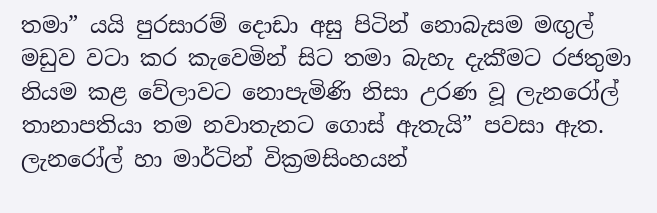තමා‍” යයි පුරසාරම් දොඩා අසු පිටින් නොබැසම මඟුල් මඩුව වටා කර කැවෙමින් සිට තමා බැහැ දැක‍ීමට රජතුමා නියම කළ වේලාවට නොපැමිණි නිසා උරණ වූ ලැනරෝල් තානාපතියා තම නවාතැනට ගොස් ඇතැයි” පවසා ඇත. ලැනරෝල් හා මාර්ටින් වික්‍රමසිංහයන්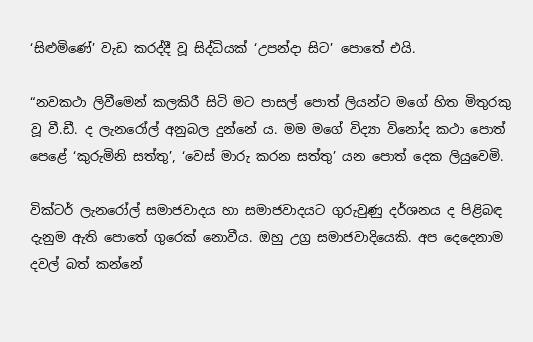‘සිළුමිණේ’ වැඩ කරද්දී වූ සිද්ධියක් ‘උපන්දා සිට’ පොතේ එයි.

“නවකථා ලිවීමෙන් කලකිරී සිටි මට පාසල් පොත් ලියන්ට මගේ හිත මිතුරකු වූ වී.ඩී. ද ලැනරෝල් අනුබල දුන්නේ ය. මම මගේ විද්‍යා විනෝද කථා පොත් පෙළේ ‘කුරුමිනි සත්තු’, ‘වෙස් මාරු කරන සත්තු’ යන පොත් දෙක ලියුවෙමි.

වික්ටර් ලැනරෝල් සමාජවාදය හා සමාජවාදයට ගුරුවුණු දර්ශනය ද පිළිබඳ දැනුම ඇති පොතේ ගුරෙක් නොවීය. ඔහු උග්‍ර සමාජවාදියෙකි. අප දෙදෙනාම දවල් බත් කන්නේ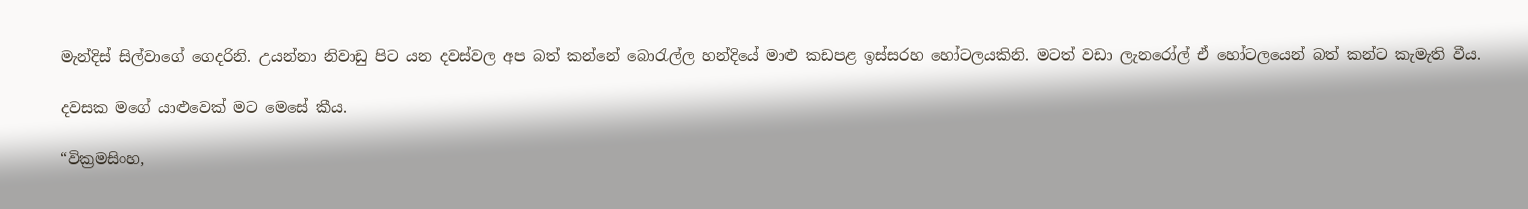මැන්දිස් සිල්වාගේ ගෙදරිනි. උයන්නා නිවාඩු පිට යන දවස්වල අප බත් කන්නේ බොරැල්ල හන්දියේ මාළු කඩපළ ඉස්සරහ හෝටලයකිනි. මටත් වඩා ලැනරෝල් ඒ හෝටලයෙන් බත් කන්ට කැමැති වීය.

දවසක මගේ යාළුවෙක් මට මෙසේ කීය.

“වික්‍රමසිංහ,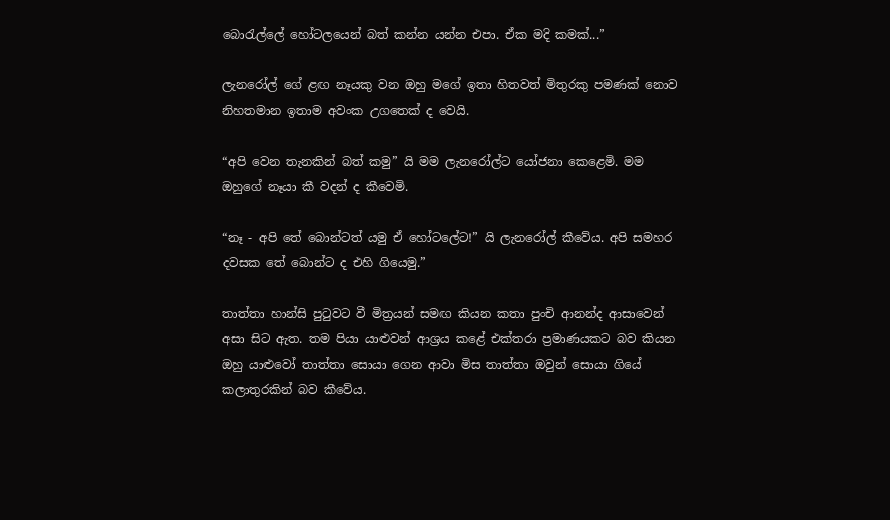බොරැල්ලේ හෝටලයෙන් බත් කන්න යන්න එපා. ඒක මදි කමක්...”

ලැනරෝල් ගේ ළඟ නෑයකු වන ඔහු මගේ ඉතා හිතවත් මිතුරකු පමණක් නොව නිහතමාන ඉතාම අවංක උගතෙක් ද වෙයි.

“අපි වෙන තැනකින් බත් කමු” යි මම ලැනරෝල්ට යෝජනා කෙළෙමි. මම ඔහුගේ නෑයා කී වදන් ද කීවෙමි.

“නෑ - අපි තේ බොන්ටත් යමු ඒ හෝටලේට!” යි ලැන‍රෝල් කීවේය. අපි සමහර දවසක තේ බොන්ට ද එහි ගියෙමු.”

තාත්තා හාන්සි පුටුවට වී මිත්‍රයන් සමඟ කියන කතා පුංචි ආනන්ද ආසාවෙන් අසා සිට ඇත. තම පියා යාළුවන් ආශ්‍රය කළේ එක්තරා ප්‍රමාණයකට බව කියන ඔහු යාළුවෝ තාත්තා සොයා ගෙන ආවා මිස තාත්තා ඔවුන් සොයා ගියේ කලාතුරකින් බව කීවේය.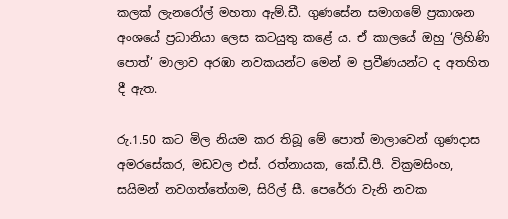කලක් ලැනරෝල් මහතා ඇම්.ඩී. ගුණසේන සමාගමේ ප්‍රකාශන අංශයේ ප්‍රධානියා ලෙස කටයුතු කළේ ය. ඒ කාලයේ ඔහු ‘ලිහිණි පොත්’ මාලාව අරඹා නවකයන්ට මෙන් ම ප්‍රවීණයන්ට ද අතහිත දී ඇත.

රු.1.50 කට මිල නියම කර තිබූ මේ පොත් මාලාවෙන් ගුණදාස අමරසේකර, මඩවල එස්. රත්නායක, කේ.ඩී‍.පී. වික්‍රමසිංහ, සයිමන් නවගත්තේගම, සි‍රිල් සී. පෙරේරා වැනි නවක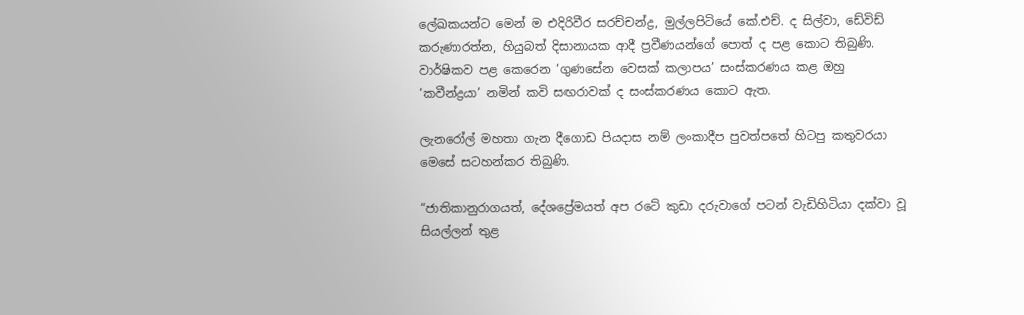ලේඛකයන්ට මෙන් ම එදිරිවීර සරච්චන්ද්‍ර, මුල්ලපිටියේ කේ.එච්. ද සිල්වා, ඩේවිඩ් කරුණාරත්න, හියුබත් දිසානායක ආදී ප්‍රවීණයන්ගේ පොත් ද පළ කොට තිබුණි. වාර්ෂිකව පළ කෙරෙන ‘ගුණසේන වෙසක් කලාපය’ සංස්කරණය කළ ඔහු ‘කවීන්ද්‍රයා’ නමින් කවි සඟරාවක් ද සංස්කරණය කොට ඇත.

ලැනරෝල් මහතා ගැන දීගොඩ පියදාස නම් ලංකාදීප පුවත්පතේ හිටපු කතුවරයා මෙසේ සටහන්කර තිබුණි.

“ජාතිකානුරාගයත්, දේශප්‍රේමයත් අප රටේ කුඩා දරුවාගේ පටන් වැඩිහිටියා දක්වා වූ සියල්ලන් තුළ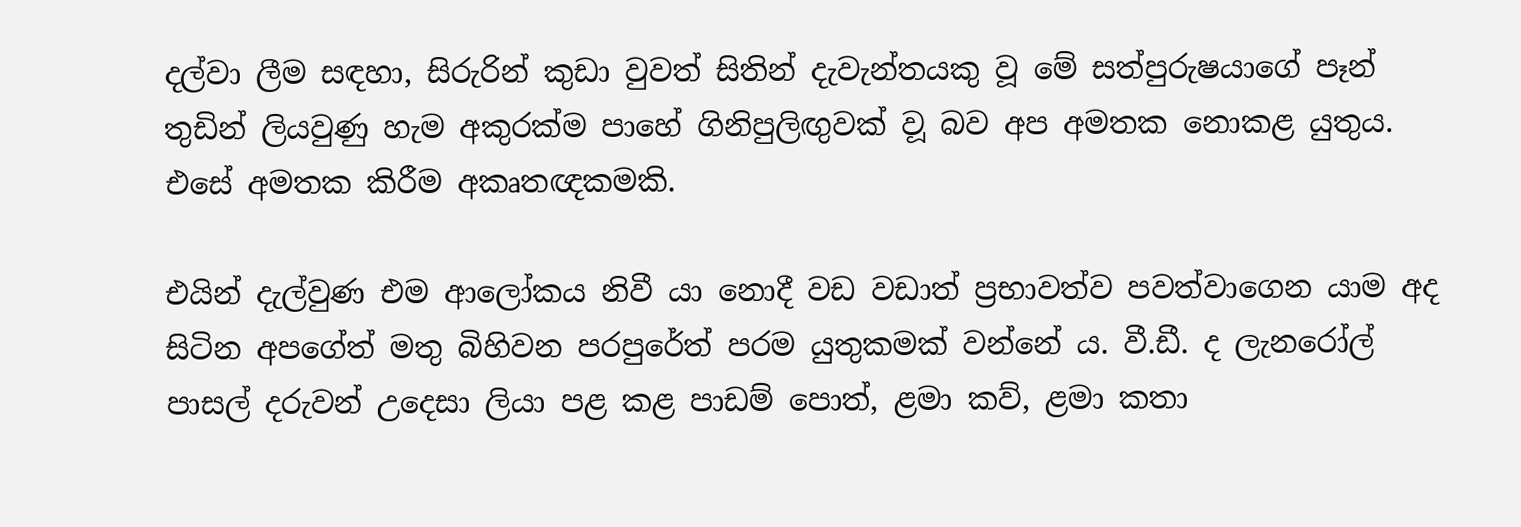දල්වා ලීම සඳහා, සිරුරින් කුඩා වුවත් සිතින් දැවැන්තයකු වූ මේ සත්පුරුෂයාගේ පෑන් තුඩින් ලියවුණු හැම අකුරක්ම පාහේ ගිනිපුලිඟුවක් ව‍ූ බව අප අමතක නොකළ යුතුය. එසේ අමතක කිරීම අකෘතඥකමකි.

එයින් දැල්වුණ එම ආලෝකය නිවී යා නොදී වඩ වඩාත් ප්‍රභාවත්ව පවත්වාගෙන යාම අද සිටින අපගේත් මතු බිහිවන පරපුරේත් පරම යුතුකමක් වන්නේ ය. වී.ඩී. ද ලැනරෝල් පාසල් දරුවන් උදෙසා ලියා පළ කළ පාඩම් පොත්, ළමා කව්, ළමා කතා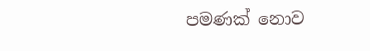පමණක් නොව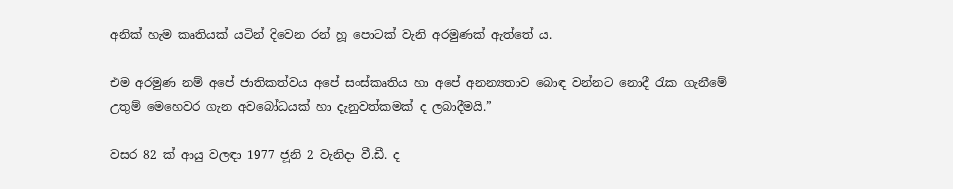අනික් හැම කෘතියක් යටින් දිවෙන රන් හූ පොටක් වැනි අරමුණක් ඇත්තේ ය.

එම අරමුණ නම් අපේ ජාතිකත්වය අපේ සංස්කෘතිය හා අපේ අනන්‍යතාව බොඳ වන්නට නොදී රැක ගැනීමේ උතුම් මෙහෙවර ගැන අවබෝධයක් හා දැනුවත්කමක් ද ලබාදීමයි.”

වසර 82 ක් ආයු වලඳා 1977 ජ‍ූනි 2 වැනිදා වී.ඩී. ද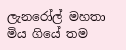ලැනරෝල් මහතා මිය ගියේ තම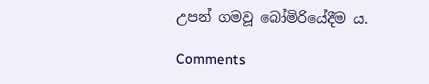උපන් ගමවූ බෝමිරියේදීම ය.

Comments